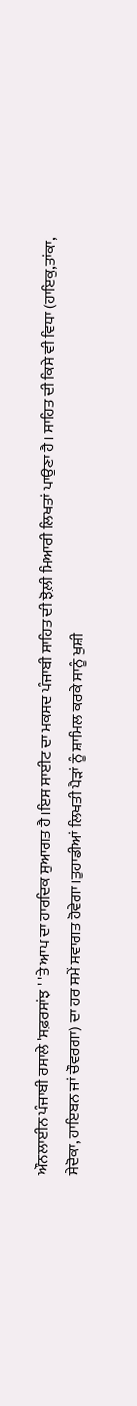ਔਨਲਾਈਨ ਪੰਜਾਬੀ ਰਸਾਲੇ 'ਸਫ਼ਰਸਾਂਝ ' 'ਤੇ ਆਪ ਦਾ ਹਾਰਦਿਕ ਸੁਆਗਤ ਹੈ।ਇਸ ਸਾਈਟ ਦਾ ਮਕਸਦ ਪੰਜਾਬੀ ਸਾਹਿਤ ਦੀ ਝੋਲ਼ੀ ਮਿਆਰੀ ਲਿਖਤਾਂ ਪਾਉਣਾ ਹੈ। ਸਾਹਿਤ ਦੀ ਕਿਸੇ ਵੀ ਵਿਧਾ (ਹਾਇਕੁ,ਤਾਂਕਾ, ਸੇਦੋਕਾ, ਹਾਇਬਨ ਜਾਂ ਚੌਵਰਗਾ) ਦਾ ਹਰ ਸਮੇਂ ਸਵਾਗਤ ਹੋਵੇਗਾ।ਤੁਹਾਡੀਆਂ ਲਿਖਤੀ ਪੈੜਾਂ ਨੂੰ ਸ਼ਾਮਿਲ ਕਰਕੇ ਸਾਨੂੰ ਖੁਸ਼ੀ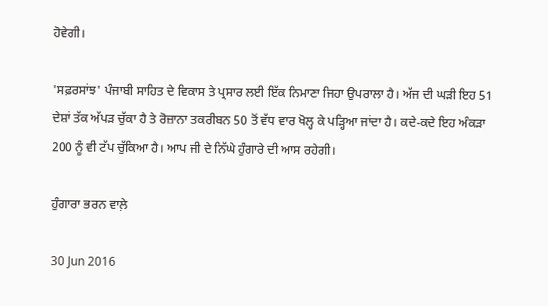ਹੋਵੇਗੀ।

'ਸਫ਼ਰਸਾਂਝ' ਪੰਜਾਬੀ ਸਾਹਿਤ ਦੇ ਵਿਕਾਸ ਤੇ ਪ੍ਰਸਾਰ ਲਈ ਇੱਕ ਨਿਮਾਣਾ ਜਿਹਾ ਉਪਰਾਲਾ ਹੈ। ਅੱਜ ਦੀ ਘੜੀ ਇਹ 51 ਦੇਸ਼ਾਂ ਤੱਕ ਅੱਪੜ ਚੁੱਕਾ ਹੈ ਤੇ ਰੋਜ਼ਾਨਾ ਤਕਰੀਬਨ 50 ਤੋਂ ਵੱਧ ਵਾਰ ਖੋਲ੍ਹ ਕੇ ਪੜ੍ਹਿਆ ਜਾਂਦਾ ਹੈ। ਕਦੇ-ਕਦੇ ਇਹ ਅੰਕੜਾ 200 ਨੂੰ ਵੀ ਟੱਪ ਚੁੱਕਿਆ ਹੈ। ਆਪ ਜੀ ਦੇ ਨਿੱਘੇ ਹੁੰਗਾਰੇ ਦੀ ਆਸ ਰਹੇਗੀ।

ਹੁੰਗਾਰਾ ਭਰਨ ਵਾਲ਼ੇ

30 Jun 2016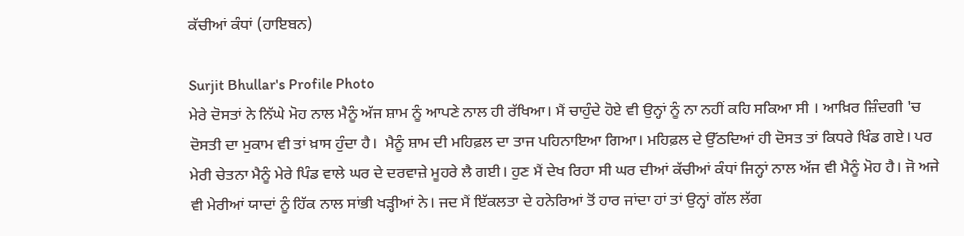ਕੱਚੀਆਂ ਕੰਧਾਂ (ਹਾਇਬਨ)

Surjit Bhullar's Profile Photo
ਮੇਰੇ ਦੋਸਤਾਂ ਨੇ ਨਿੱਘੇ ਮੋਹ ਨਾਲ ਮੈਨੂੰ ਅੱਜ ਸ਼ਾਮ ਨੂੰ ਆਪਣੇ ਨਾਲ ਹੀ ਰੱਖਿਆ। ਮੈਂ ਚਾਹੁੰਦੇ ਹੋਏ ਵੀ ਉਨ੍ਹਾਂ ਨੂੰ ਨਾ ਨਹੀਂ ਕਹਿ ਸਕਿਆ ਸੀ । ਆਖ਼ਿਰ ਜ਼ਿੰਦਗੀ 'ਚ ਦੋਸਤੀ ਦਾ ਮੁਕਾਮ ਵੀ ਤਾਂ ਖ਼ਾਸ ਹੁੰਦਾ ਹੈ।  ਮੈਨੂੰ ਸ਼ਾਮ ਦੀ ਮਹਿਫ਼ਲ ਦਾ ਤਾਜ ਪਹਿਨਾਇਆ ਗਿਆ। ਮਹਿਫ਼ਲ ਦੇ ਉੱਠਦਿਆਂ ਹੀ ਦੋਸਤ ਤਾਂ ਕਿਧਰੇ ਖਿੰਡ ਗਏ। ਪਰ ਮੇਰੀ ਚੇਤਨਾ ਮੈਨੂੰ ਮੇਰੇ ਪਿੰਡ ਵਾਲੇ ਘਰ ਦੇ ਦਰਵਾਜ਼ੇ ਮੂਹਰੇ ਲੈ ਗਈ। ਹੁਣ ਮੈਂ ਦੇਖ ਰਿਹਾ ਸੀ ਘਰ ਦੀਆਂ ਕੱਚੀਆਂ ਕੰਧਾਂ ਜਿਨ੍ਹਾਂ ਨਾਲ ਅੱਜ ਵੀ ਮੈਨੂੰ ਮੋਹ ਹੈ। ਜੋ ਅਜੇ ਵੀ ਮੇਰੀਆਂ ਯਾਦਾਂ ਨੂੰ ਹਿੱਕ ਨਾਲ ਸਾਂਭੀ ਖੜ੍ਹੀਆਂ ਨੇ। ਜਦ ਮੈਂ ਇੱਕਲਤਾ ਦੇ ਹਨੇਰਿਆਂ ਤੋਂ ਹਾਰ ਜਾਂਦਾ ਹਾਂ ਤਾਂ ਉਨ੍ਹਾਂ ਗੱਲ ਲੱਗ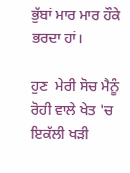ਭੁੱਬਾਂ ਮਾਰ ਮਾਰ ਹੌਕੇ ਭਰਦਾ ਹਾਂ।

ਹੁਣ  ਮੇਰੀ ਸੋਚ ਮੈਨੂੰ ਰੋਹੀ ਵਾਲੇ ਖੇਤ 'ਚ ਇਕੱਲੀ ਖੜੀ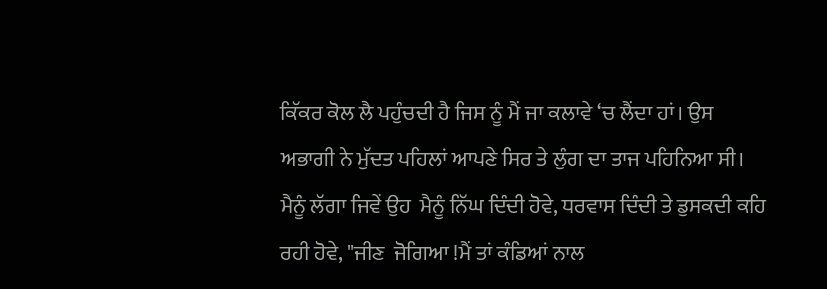ਕਿੱਕਰ ਕੋਲ ਲੈ ਪਹੁੰਚਦੀ ਹੈ ਜਿਸ ਨੂੰ ਮੈਂ ਜਾ ਕਲਾਵੇ ‘ਚ ਲੈਂਦਾ ਹਾਂ। ਉਸ ਅਭਾਗੀ ਨੇ ਮੁੱਦਤ ਪਹਿਲਾਂ ਆਪਣੇ ਸਿਰ ਤੇ ਲੁੰਗ ਦਾ ਤਾਜ ਪਹਿਨਿਆ ਸੀ। ਮੈਨੂੰ ਲੱਗਾ ਜਿਵੇਂ ਉਹ  ਮੈਨੂੰ ਨਿੱਘ ਦਿੰਦੀ ਹੋਵੇ, ਧਰਵਾਸ ਦਿੰਦੀ ਤੇ ਡੁਸਕਦੀ ਕਹਿ ਰਹੀ ਹੋਵੇ, "ਜੀਣ  ਜੋਗਿਆ !ਮੈਂ ਤਾਂ ਕੰਡਿਆਂ ਨਾਲ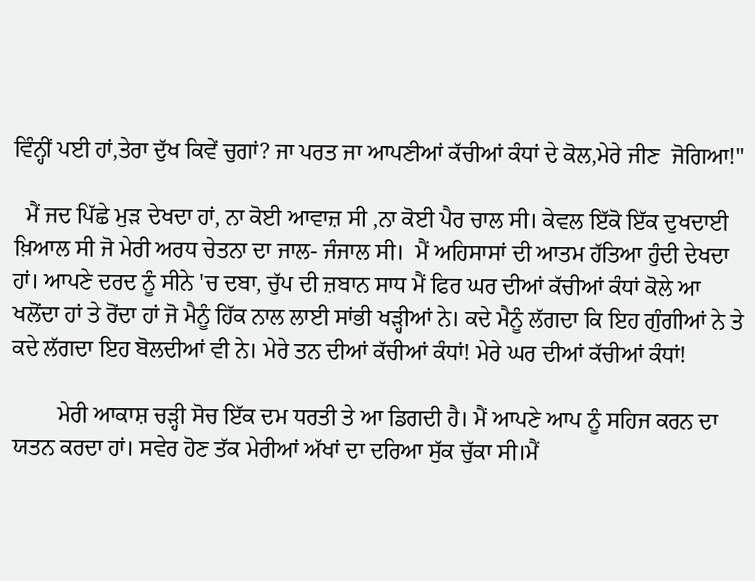ਵਿੰਨ੍ਹੀਂ ਪਈ ਹਾਂ,ਤੇਰਾ ਦੁੱਖ ਕਿਵੇਂ ਚੁਗਾਂ? ਜਾ ਪਰਤ ਜਾ ਆਪਣੀਆਂ ਕੱਚੀਆਂ ਕੰਧਾਂ ਦੇ ਕੋਲ,ਮੇਰੇ ਜੀਣ  ਜੋਗਿਆ!"

  ਮੈਂ ਜਦ ਪਿੱਛੇ ਮੁੜ ਦੇਖਦਾ ਹਾਂ, ਨਾ ਕੋਈ ਆਵਾਜ਼ ਸੀ ,ਨਾ ਕੋਈ ਪੈਰ ਚਾਲ ਸੀ। ਕੇਵਲ ਇੱਕੋ ਇੱਕ ਦੁਖਦਾਈ ਖ਼ਿਆਲ ਸੀ ਜੋ ਮੇਰੀ ਅਰਧ ਚੇਤਨਾ ਦਾ ਜਾਲ- ਜੰਜਾਲ ਸੀ।  ਮੈਂ ਅਹਿਸਾਸਾਂ ਦੀ ਆਤਮ ਹੱਤਿਆ ਹੁੰਦੀ ਦੇਖਦਾ ਹਾਂ। ਆਪਣੇ ਦਰਦ ਨੂੰ ਸੀਨੇ 'ਚ ਦਬਾ, ਚੁੱਪ ਦੀ ਜ਼ਬਾਨ ਸਾਧ ਮੈਂ ਫਿਰ ਘਰ ਦੀਆਂ ਕੱਚੀਆਂ ਕੰਧਾਂ ਕੋਲੇ ਆ ਖਲੋਂਦਾ ਹਾਂ ਤੇ ਰੋਂਦਾ ਹਾਂ ਜੋ ਮੈਨੂੰ ਹਿੱਕ ਨਾਲ ਲਾਈ ਸਾਂਭੀ ਖੜ੍ਹੀਆਂ ਨੇ। ਕਦੇ ਮੈਨੂੰ ਲੱਗਦਾ ਕਿ ਇਹ ਗੁੰਗੀਆਂ ਨੇ ਤੇ ਕਦੇ ਲੱਗਦਾ ਇਹ ਬੋਲਦੀਆਂ ਵੀ ਨੇ। ਮੇਰੇ ਤਨ ਦੀਆਂ ਕੱਚੀਆਂ ਕੰਧਾਂ! ਮੇਰੇ ਘਰ ਦੀਆਂ ਕੱਚੀਆਂ ਕੰਧਾਂ!

        ਮੇਰੀ ਆਕਾਸ਼ ਚੜ੍ਹੀ ਸੋਚ ਇੱਕ ਦਮ ਧਰਤੀ ਤੇ ਆ ਡਿਗਦੀ ਹੈ। ਮੈਂ ਆਪਣੇ ਆਪ ਨੂੰ ਸਹਿਜ ਕਰਨ ਦਾ ਯਤਨ ਕਰਦਾ ਹਾਂ। ਸਵੇਰ ਹੋਣ ਤੱਕ ਮੇਰੀਆਂ ਅੱਖਾਂ ਦਾ ਦਰਿਆ ਸੁੱਕ ਚੁੱਕਾ ਸੀ।ਮੈਂ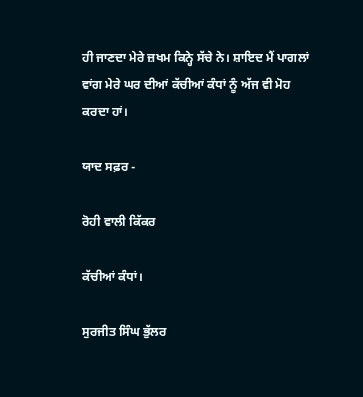ਹੀ ਜਾਣਦਾ ਮੇਰੇ ਜ਼ਖਮ ਕਿਨ੍ਹੇ ਸੱਚੇ ਨੇ। ਸ਼ਾਇਦ ਮੈਂ ਪਾਗਲਾਂ ਵਾਂਗ ਮੇਰੇ ਘਰ ਦੀਆਂ ਕੱਚੀਆਂ ਕੰਧਾਂ ਨੂੰ ਅੱਜ ਵੀ ਮੋਹ ਕਰਦਾ ਹਾਂ।

ਯਾਦ ਸਫ਼ਰ -

ਰੋਹੀ ਵਾਲੀ ਕਿੱਕਰ

ਕੱਚੀਆਂ ਕੰਧਾਂ।

ਸੁਰਜੀਤ ਸਿੰਘ ਭੁੱਲਰ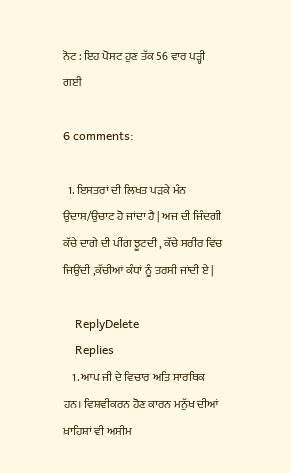ਨੋਟ : ਇਹ ਪੋਸਟ ਹੁਣ ਤੱਕ 56 ਵਾਰ ਪੜ੍ਹੀ ਗਈ

6 comments:

  1. ਇਸਤਰਾਂ ਦੀ ਲਿਖਤ ਪੜਕੇ ਮੰਨ ਉਦਾਸ/ਉਚਾਟ ਹੋ ਜਾਂਦਾ ਹੈ | ਅਜ ਦੀ ਜਿੰਦਗੀ ਕੱਚੇ ਦਾਗੇ ਦੀ ਪੀਂਗ ਝੂਟਦੀ , ਕੱਚੇ ਸਰੀਰ ਵਿਚ ਜਿਉਂਦੀ ,ਕੱਚੀਆਂ ਕੰਧਾਂ ਨੂੰ ਤਰਸੀ ਜਾਂਦੀ ਏ |

    ReplyDelete
    Replies
    1. ਆਪ ਜੀ ਦੇ ਵਿਚਾਰ ਅਤਿ ਸਾਰਥਿਕ ਹਨ। ਵਿਸ਼ਵੀਕਰਨ ਹੋਣ ਕਾਰਨ ਮਨੁੱਖ ਦੀਆਂ ਖ਼ਾਹਿਸ਼ਾਂ ਵੀ ਅਸੀਮ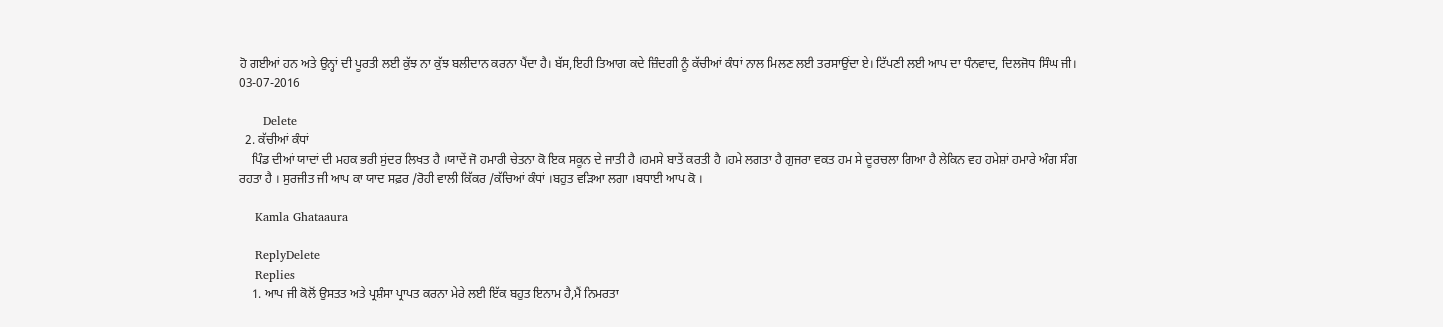ਹੋ ਗਈਆਂ ਹਨ ਅਤੇ ਉਨ੍ਹਾਂ ਦੀ ਪੂਰਤੀ ਲਈ ਕੁੱਝ ਨਾ ਕੁੱਝ ਬਲੀਦਾਨ ਕਰਨਾ ਪੈਂਦਾ ਹੈ। ਬੱਸ,ਇਹੀ ਤਿਆਗ ਕਦੇ ਜ਼ਿੰਦਗੀ ਨੂੰ ਕੱਚੀਆਂ ਕੰਧਾਂ ਨਾਲ ਮਿਲਣ ਲਈ ਤਰਸਾਉਂਦਾ ਏ। ਟਿੱਪਣੀ ਲਈ ਆਪ ਦਾ ਧੰਨਵਾਦ, ਦਿਲਜੋਧ ਸਿੰਘ ਜੀ। 03-07-2016

      Delete
  2. ਕੱਚੀਆਂ ਕੰਧਾਂ
    ਪਿੰਡ ਦੀਆਂ ਯਾਦਾਂ ਦੀ ਮਹਕ ਭਰੀ ਸੁਂਦਰ ਲਿਖਤ ਹੈ ।ਯਾਦੇਂ ਜੋ ਹਮਾਰੀ ਚੇਤਨਾ ਕੋ ਇਕ ਸਕੂਨ ਦੇ ਜਾਤੀ ਹੈ ।ਹਮਸੇ ਬਾਤੇਂ ਕਰਤੀ ਹੈ ।ਹਮੇ ਲਗਤਾ ਹੈ ਗੁਜਰਾ ਵਕਤ ਹਮ ਸੇ ਦੂਰਚਲਾ ਗਿਆ ਹੈ ਲੇਕਿਨ ਵਹ ਹਮੇਸ਼ਾਂ ਹਮਾਰੇ ਅੰਗ ਸੰਗ ਰਹਤਾ ਹੈ । ਸੁਰਜੀਤ ਜੀ ਆਪ ਕਾ ਯਾਦ ਸਫ਼ਰ /ਰੋਹੀ ਵਾਲੀ ਕਿੱਕਰ /ਕੱਚਿਆਂ ਕੰਧਾਂ ।ਬਹੁਤ ਵੜਿਆ ਲਗਾ ।ਬਧਾਈ ਆਪ ਕੋ ।

    Kamla Ghataaura

    ReplyDelete
    Replies
    1. ਆਪ ਜੀ ਕੋਲੋਂ ਉਸਤਤ ਅਤੇ ਪ੍ਰਸ਼ੰਸਾ ਪ੍ਰਾਪਤ ਕਰਨਾ ਮੇਰੇ ਲਈ ਇੱਕ ਬਹੁਤ ਇਨਾਮ ਹੈ,ਮੈਂ ਨਿਮਰਤਾ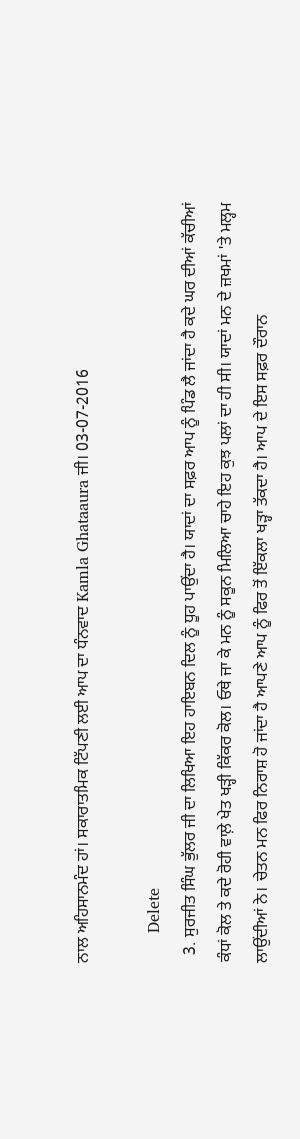ਨਾਲ ਅਹਿਸਾਨਮੰਦ ਹਾਂ। ਸਕਾਰਾਤਮਿਕ ਟਿੱਪਣੀ ਲਈ ਆਪ ਦਾ ਧੰਨਵਾਦ Kamla Ghataaura ਜੀ। 03-07-2016

      Delete
  3. ਸੁਰਜੀਤ ਸਿੰਘ ਭੁੱਲਰ ਜੀ ਦਾ ਲਿਖਿਆ ਇਹ ਹਾਇਬਨ ਦਿਲ ਨੂੰ ਧੂਹ ਪਾਉਂਦਾ ਹੈ। ਯਾਦਾਂ ਦਾ ਸਫ਼ਰ ਆਪ ਨੂੰ ਪਿੰਡ ਲੈ ਜਾਂਦਾ ਹੈ ਕਦੇ ਘਰ ਦੀਆਂ ਕੱਚੀਆਂ ਕੰਧਾਂ ਕੋਲ ਤੇ ਕਦੇ ਰੋਹੀ ਵਾਲ਼ੇ ਖੇਤ ਖੜ੍ਹੀ ਕਿੱਕਰ ਕੋਲ। ਓਥੇ ਜਾ ਕੇ ਮਨ ਨੂੰ ਸਕੂਨ ਮਿਲਿਆ ਚਾਹੇ ਇਹ ਕੁਝ ਪਲਾਂ ਦਾ ਹੀ ਸੀ। ਯਾਦਾਂ ਮਨ ਦੇ ਜ਼ਖਮਾਂ 'ਤੇ ਮਲ੍ਹਮ ਲਾਉਂਦੀਆਂ ਨੇ। ਚੇਤਨ ਮਨ ਫਿਰ ਨਿਰਾਸ਼ ਹੋ ਜਾਂਦਾ ਹੈ ਆਪਣੇ ਆਪ ਨੂੰ ਫਿਰ ਤੋਂ ਇੱਕਲਾ ਖੜ੍ਹਾ ਤੱਕਦਾ ਹੈ। ਆਪ ਦੇ ਇਸ ਸਫ਼ਰ ਦੌਰਾਨ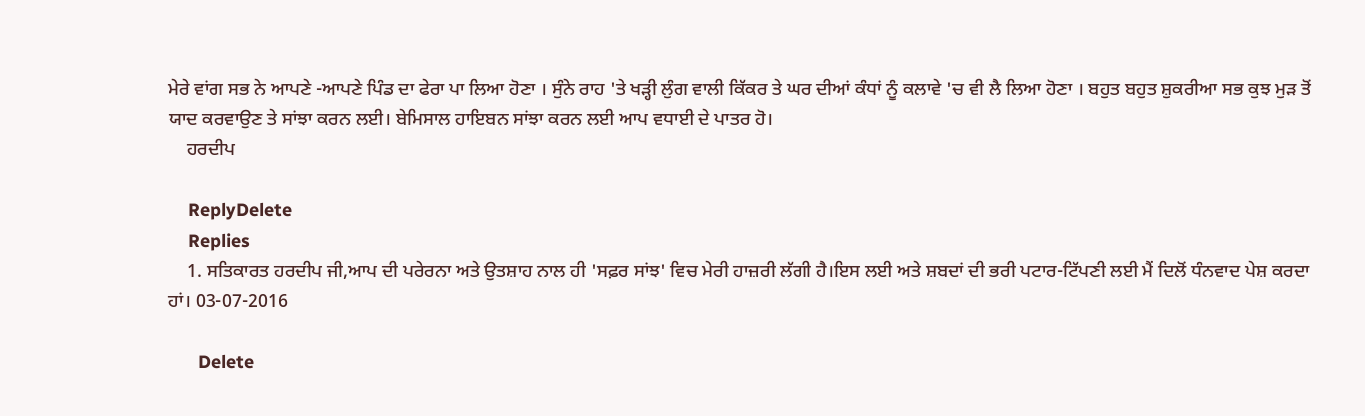ਮੇਰੇ ਵਾਂਗ ਸਭ ਨੇ ਆਪਣੇ -ਆਪਣੇ ਪਿੰਡ ਦਾ ਫੇਰਾ ਪਾ ਲਿਆ ਹੋਣਾ । ਸੁੰਨੇ ਰਾਹ 'ਤੇ ਖੜ੍ਹੀ ਲੁੰਗ ਵਾਲੀ ਕਿੱਕਰ ਤੇ ਘਰ ਦੀਆਂ ਕੰਧਾਂ ਨੂੰ ਕਲਾਵੇ 'ਚ ਵੀ ਲੈ ਲਿਆ ਹੋਣਾ । ਬਹੁਤ ਬਹੁਤ ਸ਼ੁਕਰੀਆ ਸਭ ਕੁਝ ਮੁੜ ਤੋਂ ਯਾਦ ਕਰਵਾਉਣ ਤੇ ਸਾਂਝਾ ਕਰਨ ਲਈ। ਬੇਮਿਸਾਲ ਹਾਇਬਨ ਸਾਂਝਾ ਕਰਨ ਲਈ ਆਪ ਵਧਾਈ ਦੇ ਪਾਤਰ ਹੋ।
    ਹਰਦੀਪ

    ReplyDelete
    Replies
    1. ਸਤਿਕਾਰਤ ਹਰਦੀਪ ਜੀ,ਆਪ ਦੀ ਪਰੇਰਨਾ ਅਤੇ ਉਤਸ਼ਾਹ ਨਾਲ ਹੀ 'ਸਫ਼ਰ ਸਾਂਝ' ਵਿਚ ਮੇਰੀ ਹਾਜ਼ਰੀ ਲੱਗੀ ਹੈ।ਇਸ ਲਈ ਅਤੇ ਸ਼ਬਦਾਂ ਦੀ ਭਰੀ ਪਟਾਰ-ਟਿੱਪਣੀ ਲਈ ਮੈਂ ਦਿਲੋਂ ਧੰਨਵਾਦ ਪੇਸ਼ ਕਰਦਾ ਹਾਂ। 03-07-2016

      Delete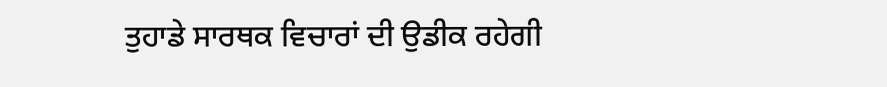ਤੁਹਾਡੇ ਸਾਰਥਕ ਵਿਚਾਰਾਂ ਦੀ ਉਡੀਕ ਰਹੇਗੀ